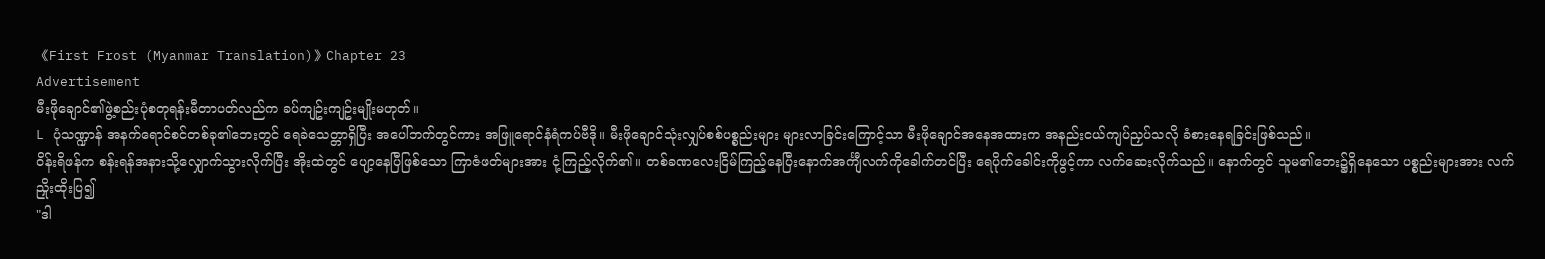《First Frost (Myanmar Translation)》Chapter 23
Advertisement
မီးဖိုချောင်၏ဖွဲ့စည်းပုံစတုရန်းမီတာပတ်လည်က ခပ်ကျဥ်းကျဥ်းမျိုးမဟုတ်။
L ပုံသဏ္ဍာန် အနက်ရောင်စင်တစ်ခု၏ဘေးတွင် ရေခဲသေတ္တာရှိပြီး အပေါ်ဘက်တွင်ကား အဖြူရောင်နံရံကပ်ဗီဒို။ မီးဖိုချောင်သုံးလျှပ်စစ်ပစ္စည်းများ များလာခြင်းကြောင့်သာ မီးဖိုချောင်အနေအထားက အနည်းငယ်ကျပ်ညှပ်သလို ခံစားနေရခြင်းဖြစ်သည်။
ဝိန်းရိဖန်က စန်းရန်အနားသို့လျှောက်သွားလိုက်ပြီး အိုးထဲတွင် ပျော့နေပြီဖြစ်သော ကြာဇံဖတ်များအား ငုံ့ကြည့်လိုက်၏။ တစ်ခဏလေးငြိမ်ကြည့်နေပြီးနောက်အင်္ကျီလက်ကိုခေါက်တင်ပြီး ရေပိုက်ခေါင်းကိုဖွင့်ကာ လက်ဆေးလိုက်သည်။ နောက်တွင် သူမ၏ဘေး၌ရှိနေသော ပစ္စည်းများအား လက်ညှိုးထိုးပြ၍
"ဒါ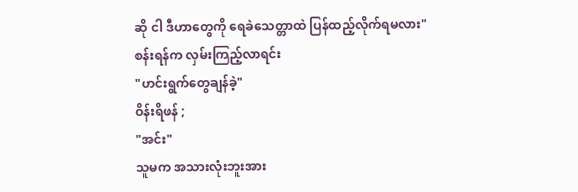ဆို ငါ ဒီဟာတွေကို ရေခဲသေတ္တာထဲ ပြန်ထည့်လိုက်ရမလား"
စန်းရန်က လှမ်းကြည့်လာရင်း
"ဟင်းရွက်တွေချန်ခဲ့"
ဝိန်းရိဖန် ;
"အင်း"
သူမက အသားလုံးဘူးအား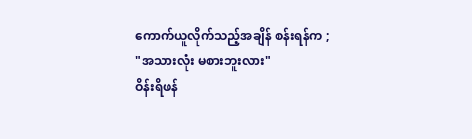ကောက်ယူလိုက်သည့်အချိန် စန်းရန်က ;
"အသားလုံး မစားဘူးလား"
ဝိန်းရိဖန်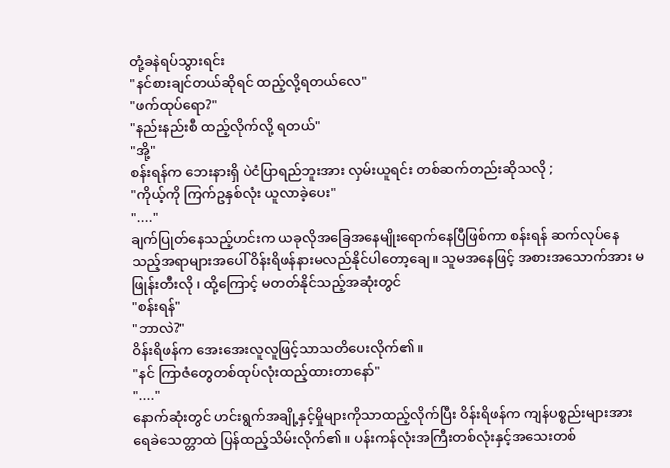တုံ့ခနဲရပ်သွားရင်း
"နင်စားချင်တယ်ဆိုရင် ထည့်လို့ရတယ်လေ"
"ဖက်ထုပ်ရော?"
"နည်းနည်းစီ ထည့်လိုက်လို့ ရတယ်"
"အို့"
စန်းရန်က ဘေးနားရှိ ပဲငံပြာရည်ဘူးအား လှမ်းယူရင်း တစ်ဆက်တည်းဆိုသလို ;
"ကိုယ့်ကို ကြက်ဥနှစ်လုံး ယူလာခဲ့ပေး"
"...."
ချက်ပြုတ်နေသည့်ဟင်းက ယခုလိုအခြေအနေမျိုးရောက်နေပြီဖြစ်ကာ စန်းရန် ဆက်လုပ်နေသည့်အရာများအပေါ် ဝိန်းရိဖန်နားမလည်နိုင်ပါတော့ချေ။ သူမအနေဖြင့် အစားအသောက်အား မဖြုန်းတီးလို ၊ ထို့ကြောင့် မတတ်နိုင်သည့်အဆုံးတွင်
"စန်းရန်"
"ဘာလဲ?"
ဝိန်းရိဖန်က အေးအေးလူလူဖြင့်သာသတိပေးလိုက်၏။
"နင် ကြာဇံတွေတစ်ထုပ်လုံးထည့်ထားတာနော်"
"...."
နောက်ဆုံးတွင် ဟင်းရွက်အချို့နှင့်မှိုများကိုသာထည့်လိုက်ပြီး ဝိန်းရိဖန်က ကျန်ပစ္စည်းများအား ရေခဲသေတ္တာထဲ ပြန်ထည့်သိမ်းလိုက်၏။ ပန်းကန်လုံးအကြီးတစ်လုံးနှင့်အသေးတစ်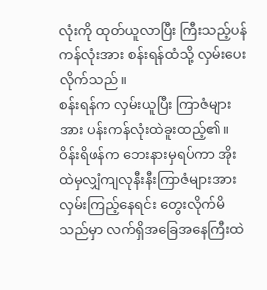လုံးကို ထုတ်ယူလာပြီး ကြီးသည့်ပန်ကန်လုံးအား စန်းရန်ထံသို့ လှမ်းပေးလိုက်သည်။
စန်းရန်က လှမ်းယူပြီး ကြာဇံများအား ပန်းကန်လုံးထဲခူးထည့်၏။
ဝိန်းရိဖန်က ဘေးနားမှရပ်ကာ အိုးထဲမှလျှံကျလုနီးနီးကြာဇံများအား လှမ်းကြည့်နေရင်း တွေးလိုက်မိသည်မှာ လက်ရှိအခြေအနေကြီးထဲ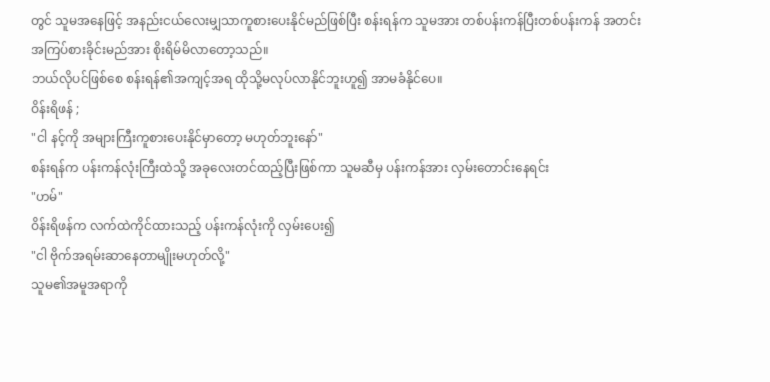တွင် သူမအနေဖြင့် အနည်းငယ်လေးမျှသာကူစားပေးနိုင်မည်ဖြစ်ပြီး စန်းရန်က သူမအား တစ်ပန်းကန်ပြီးတစ်ပန်းကန် အတင်းအကြပ်စားခိုင်းမည်အား စိုးရိမ်မိလာတော့သည်။
ဘယ်လိုပင်ဖြစ်စေ စန်းရန်၏အကျင့်အရ ထိုသို့မလုပ်လာနိုင်ဘူးဟူ၍ အာမခံနိုင်ပေ။
ဝိန်းရိဖန် ;
"ငါ နင့်ကို အများကြီးကူစားပေးနိုင်မှာတော့ မဟုတ်ဘူးနော်"
စန်းရန်က ပန်းကန်လုံးကြီးထဲသို့ အခုလေးတင်ထည့်ပြီးဖြစ်ကာ သူမဆီမှ ပန်းကန်အား လှမ်းတောင်းနေရင်း
"ဟမ်"
ဝိန်းရိဖန်က လက်ထဲကိုင်ထားသည့် ပန်းကန်လုံးကို လှမ်းပေး၍
"ငါ ဗိုက်အရမ်းဆာနေတာမျိုးမဟုတ်လို့"
သူမ၏အမူအရာကို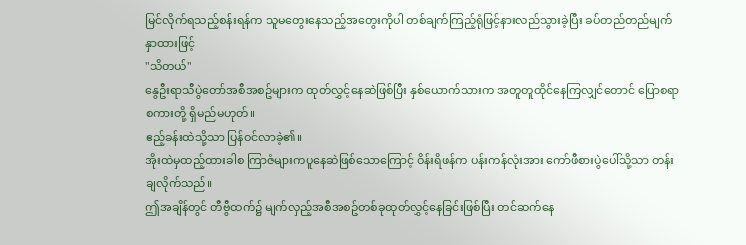မြင်လိုက်ရသည့်စန်းရန်က သူမတွေးနေသည့်အတွေးကိုပါ တစ်ချက်ကြည့်ရုံဖြင့်နားလည်သွားခဲ့ပြီး ခပ်တည်တည်မျက်နှာထားဖြင့်
"သိတယ်"
နွေဦးရာသီပွဲတော်အစီအစဥ်များက ထုတ်လွှင့်နေဆဲဖြစ်ပြီး နှစ်ယောက်သားက အတူတူထိုင်နေကြလျှင်တောင် ပြောစရာစကားတို့ ရှိမည်မဟုတ်။
ဧည့်ခန်းထဲသို့သာ ပြန်ဝင်လာခဲ့၏။
အိုးထဲမှထည့်ထားခါစ ကြာဇံများကပူနေဆဲဖြစ်သောကြောင့် ဝိန်းရိဖန်က ပန်းကန်လုံးအား ကော်ဖီစားပွဲပေါ်သို့သာ တန်းချလိုက်သည်။
ဤအချိန်တွင် တီဗွီထက်၌ မျက်လှည့်အစီအစဥ်တစ်ခုထုတ်လွှင့်နေခြင်းဖြစ်ပြီး တင်ဆက်နေ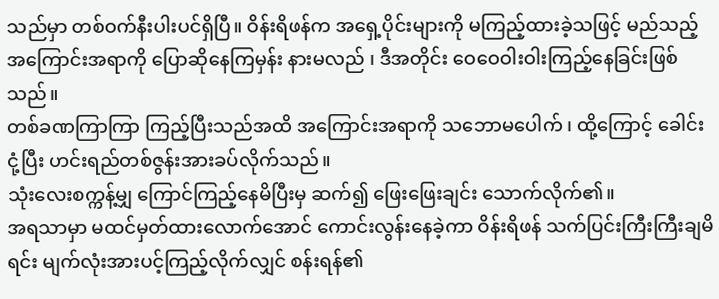သည်မှာ တစ်ဝက်နီးပါးပင်ရှိပြီ။ ဝိန်းရိဖန်က အရှေ့ပိုင်းများကို မကြည့်ထားခဲ့သဖြင့် မည်သည့်အကြောင်းအရာကို ပြောဆိုနေကြမှန်း နားမလည် ၊ ဒီအတိုင်း ဝေဝေဝါးဝါးကြည့်နေခြင်းဖြစ်သည်။
တစ်ခဏကြာကြာ ကြည့်ပြီးသည်အထိ အကြောင်းအရာကို သဘောမပေါက် ၊ ထို့ကြောင့် ခေါင်းငုံ့ပြီး ဟင်းရည်တစ်ဇွန်းအားခပ်လိုက်သည်။
သုံးလေးစက္ကန့်မျှ ကြောင်ကြည့်နေမိပြီးမှ ဆက်၍ ဖြေးဖြေးချင်း သောက်လိုက်၏။
အရသာမှာ မထင်မှတ်ထားလောက်အောင် ကောင်းလွန်းနေခဲ့ကာ ဝိန်းရိဖန် သက်ပြင်းကြီးကြီးချမိရင်း မျက်လုံးအားပင့်ကြည့်လိုက်လျှင် စန်းရန်၏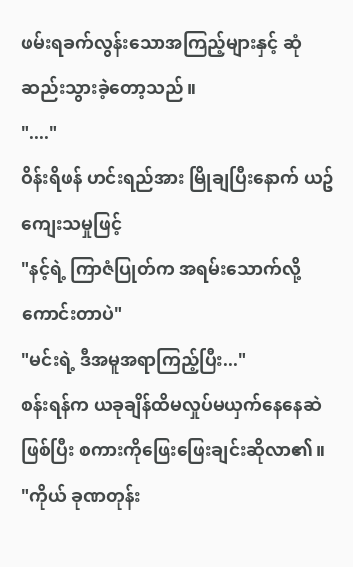ဖမ်းရခက်လွန်းသောအကြည့်များနှင့် ဆုံဆည်းသွားခဲ့တော့သည်။
"...."
ဝိန်းရိဖန် ဟင်းရည်အား မြိုချပြီးနောက် ယဥ်ကျေးသမှုဖြင့်
"နင့်ရဲ့ ကြာဇံပြုတ်က အရမ်းသောက်လို့ကောင်းတာပဲ"
"မင်းရဲ့ ဒီအမူအရာကြည့်ပြီး..."
စန်းရန်က ယခုချိန်ထိမလှုပ်မယှက်နေနေဆဲဖြစ်ပြီး စကားကိုဖြေးဖြေးချင်းဆိုလာ၏။
"ကိုယ် ခုဏတုန်း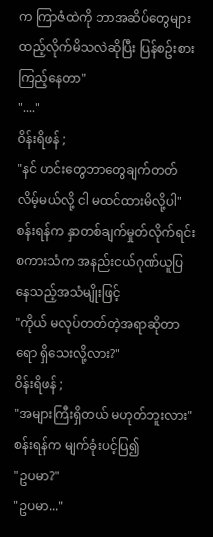က ကြာဇံထဲကို ဘာအဆိပ်တွေများထည့်လိုက်မိသလဲဆိုပြီး ပြန်စဥ်းစားကြည့်နေတာ"
"...."
ဝိန်းရိဖန် ;
"နင် ဟင်းတွေဘာတွေချက်တတ်လိမ့်မယ်လို့ ငါ မထင်ထားမိလို့ပါ"
စန်းရန်က နှာတစ်ချက်မှုတ်လိုက်ရင်း စကားသံက အနည်းငယ်ဂုဏ်ယူပြနေသည့်အသံမျိုးဖြင့်
"ကိုယ် မလုပ်တတ်တဲ့အရာဆိုတာရော ရှိသေးလို့လား?"
ဝိန်းရိဖန် ;
"အများကြီးရှိတယ် မဟုတ်ဘူးလား"
စန်းရန်က မျက်ခုံးပင့်ပြ၍
"ဥပမာ?"
"ဥပမာ..."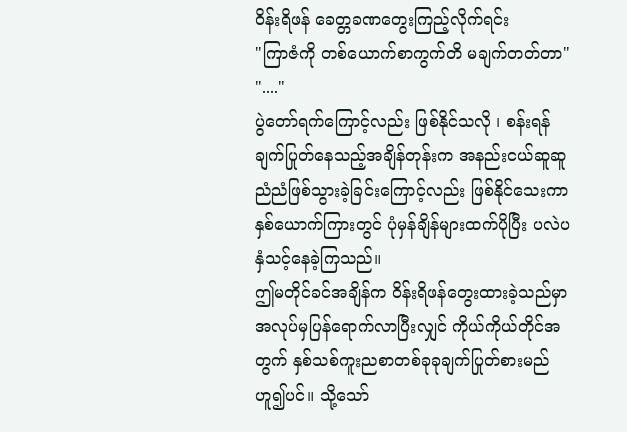ဝိန်းရိဖန် ခေတ္တခဏတွေးကြည့်လိုက်ရင်း
"ကြာဇံကို တစ်ယောက်စာကွက်တိ မချက်တတ်တာ"
"...."
ပွဲတော်ရက်ကြောင့်လည်း ဖြစ်နိုင်သလို ၊ စန်းရန် ချက်ပြုတ်နေသည့်အချိန်တုန်းက အနည်းငယ်ဆူဆူညံညံဖြစ်သွားခဲ့ခြင်းကြောင့်လည်း ဖြစ်နိုင်သေးကာ နှစ်ယောက်ကြားတွင် ပုံမှန်ချိန်များထက်ပိုပြီး ပလဲပနှံသင့်နေခဲ့ကြသည်။
ဤမတိုင်ခင်အချိန်က ဝိန်းရိဖန်တွေးထားခဲ့သည်မှာ အလုပ်မှပြန်ရောက်လာပြီးလျှင် ကိုယ်ကိုယ်တိုင်အတွက် နှစ်သစ်ကူးညစာတစ်ခုခုချက်ပြုတ်စားမည်ဟူ၍ပင်။ သို့သော်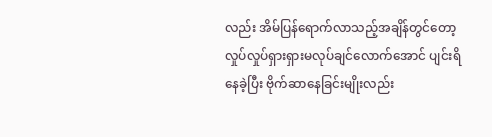လည်း အိမ်ပြန်ရောက်လာသည့်အချိန်တွင်တော့ လှုပ်လှုပ်ရှားရှားမလုပ်ချင်လောက်အောင် ပျင်းရိနေခဲ့ပြီး ဗိုက်ဆာနေခြင်းမျိုးလည်း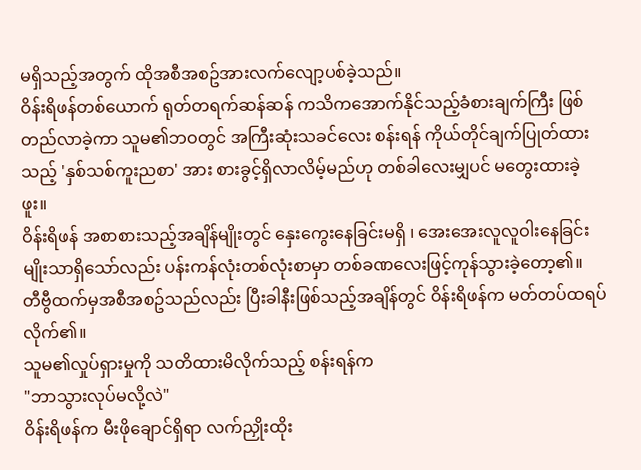မရှိသည့်အတွက် ထိုအစီအစဥ်အားလက်လျော့ပစ်ခဲ့သည်။
ဝိန်းရိဖန်တစ်ယောက် ရုတ်တရက်ဆန်ဆန် ကသိကအောက်နိုင်သည့်ခံစားချက်ကြီး ဖြစ်တည်လာခဲ့ကာ သူမ၏ဘဝတွင် အကြီးဆုံးသခင်လေး စန်းရန် ကိုယ်တိုင်ချက်ပြုတ်ထားသည့် 'နှစ်သစ်ကူးညစာ' အား စားခွင့်ရှိလာလိမ့်မည်ဟု တစ်ခါလေးမျှပင် မတွေးထားခဲ့ဖူး။
ဝိန်းရိဖန် အစာစားသည့်အချိန်မျိုးတွင် နှေးကွေးနေခြင်းမရှိ ၊ အေးအေးလူလူဝါးနေခြင်းမျိုးသာရှိသော်လည်း ပန်းကန်လုံးတစ်လုံးစာမှာ တစ်ခဏလေးဖြင့်ကုန်သွားခဲ့တော့၏။
တီဗွီထက်မှအစီအစဥ်သည်လည်း ပြီးခါနီးဖြစ်သည့်အချိန်တွင် ဝိန်းရိဖန်က မတ်တပ်ထရပ်လိုက်၏။
သူမ၏လှုပ်ရှားမှုကို သတိထားမိလိုက်သည့် စန်းရန်က
"ဘာသွားလုပ်မလို့လဲ"
ဝိန်းရိဖန်က မီးဖိုချောင်ရှိရာ လက်ညှိုးထိုး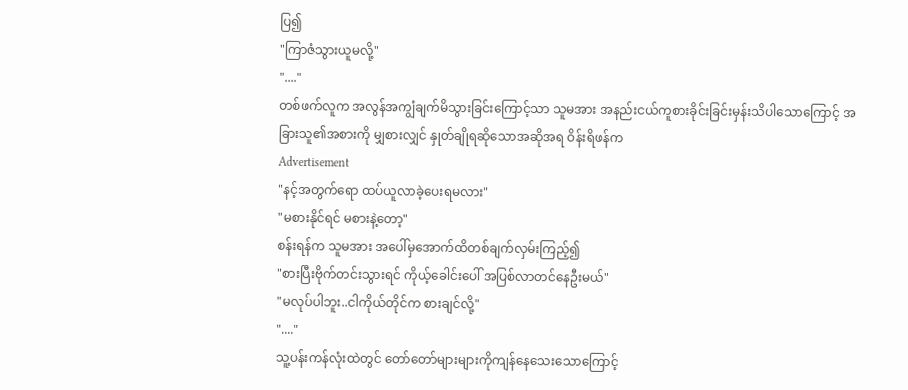ပြ၍
"ကြာဇံသွားယူမလို့"
"...."
တစ်ဖက်လူက အလွန်အကျွံချက်မိသွားခြင်းကြောင့်သာ သူမအား အနည်းငယ်ကူစားခိုင်းခြင်းမှန်းသိပါသောကြောင့် အခြားသူ၏အစားကို မျှစားလျှင် နှုတ်ချိုရဆိုသောအဆိုအရ ဝိန်းရိဖန်က
Advertisement
"နင့်အတွက်ရော ထပ်ယူလာခဲ့ပေးရမလား"
"မစားနိုင်ရင် မစားနဲ့တော့"
စန်းရန်က သူမအား အပေါ်မှအောက်ထိတစ်ချက်လှမ်းကြည့်၍
"စားပြီးဗိုက်တင်းသွားရင် ကိုယ့်ခေါင်းပေါ် အပြစ်လာတင်နေဦးမယ်"
"မလုပ်ပါဘူး..ငါကိုယ်တိုင်က စားချင်လို့"
"...."
သူ့ပန်းကန်လုံးထဲတွင် တော်တော်များများကိုကျန်နေသေးသောကြောင့်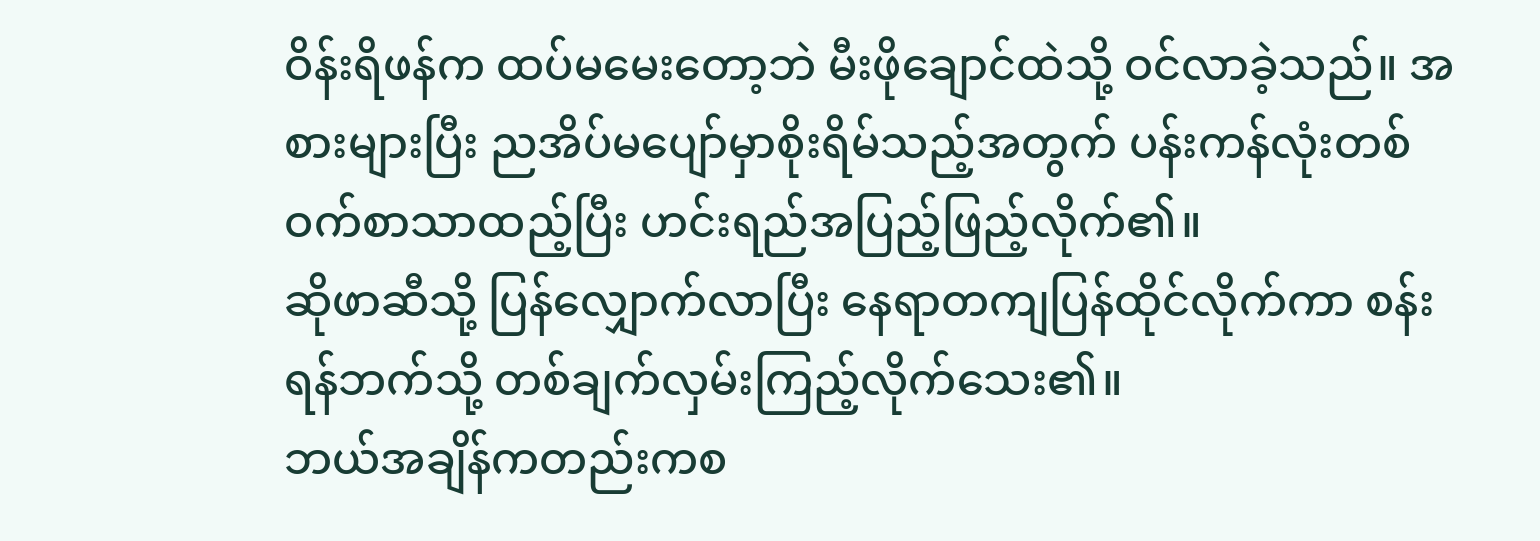ဝိန်းရိဖန်က ထပ်မမေးတော့ဘဲ မီးဖိုချောင်ထဲသို့ ဝင်လာခဲ့သည်။ အစားများပြီး ညအိပ်မပျော်မှာစိုးရိမ်သည့်အတွက် ပန်းကန်လုံးတစ်ဝက်စာသာထည့်ပြီး ဟင်းရည်အပြည့်ဖြည့်လိုက်၏။
ဆိုဖာဆီသို့ ပြန်လျှောက်လာပြီး နေရာတကျပြန်ထိုင်လိုက်ကာ စန်းရန်ဘက်သို့ တစ်ချက်လှမ်းကြည့်လိုက်သေး၏။
ဘယ်အချိန်ကတည်းကစ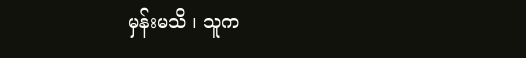မှန်းမသိ ၊ သူက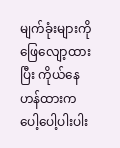မျက်ခုံးများကိုဖြေလျော့ထားပြီး ကိုယ်နေဟန်ထားက ပေါ့ပေါ့ပါးပါး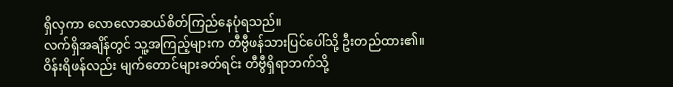ရှိလှကာ လောလောဆယ်စိတ်ကြည်နေပုံရသည်။
လက်ရှိအချိန်တွင် သူ့အကြည့်များက တီဗွီဖန်သားပြင်ပေါ်သို့ ဦးတည်ထား၏။
ဝိန်းရိဖန်လည်း မျက်တောင်များခတ်ရင်း တီဗွီရှိရာဘက်သို့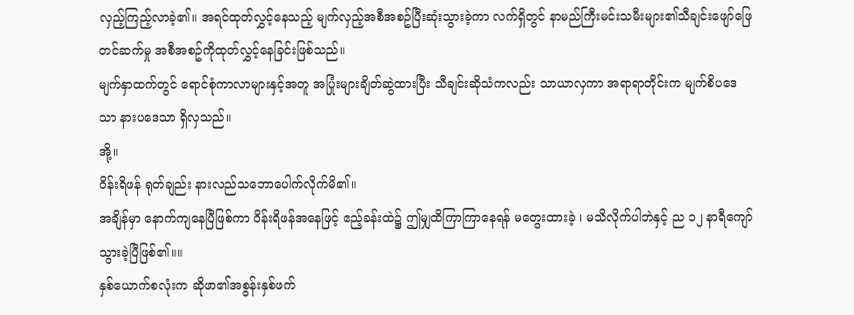လှည့်ကြည့်လာခဲ့၏။ အရင်ထုတ်လွှင့်နေသည့် မျက်လှည့်အစီအစဥ်ပြီးဆုံးသွားခဲ့ကာ လက်ရှိတွင် နာမည်ကြီးမင်းသမီးများ၏သီချင်းဖျော်ဖြေတင်ဆက်မှု အစီအစဥ်ကိုထုတ်လွှင့်နေခြင်းဖြစ်သည်။
မျက်နှာထက်တွင် ရောင်စုံကာလာများနှင့်အတူ အပြုံးများချိတ်ဆွဲထားပြီး သီချင်းဆိုသံကလည်း သာယာလှကာ အရာရာတိုင်းက မျက်စိပဒေသာ နားပဒေသာ ရှိလှသည်။
အို့။
ဝိန်းရိဖန် ရုတ်ချည်း နားလည်သဘောပေါက်လိုက်မိ၏။
အချိန်မှာ နောက်ကျနေပြီဖြစ်ကာ ဝိန်းရိဖန်အနေဖြင့် ဧည့်ခန်းထဲ၌ ဤမျှထိကြာကြာနေရန် မတွေးထားခဲ့ ၊ မသိလိုက်ပါဘဲနှင့် ည ၁၂ နာရီကျော်သွားခဲ့ပြီဖြစ်၏။။
နှစ်ယောက်စလုံးက ဆိုဖာ၏အစွန်းနှစ်ဖက်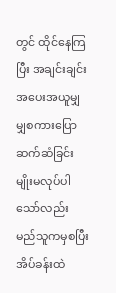တွင် ထိုင်နေကြပြီး အချင်းချင်းအပေးအယူမျှမျှစကားပြောဆက်ဆံခြင်းမျိုးမလုပ်ပါသော်လည်း မည်သူကမှစပြီး အိပ်ခန်းထဲ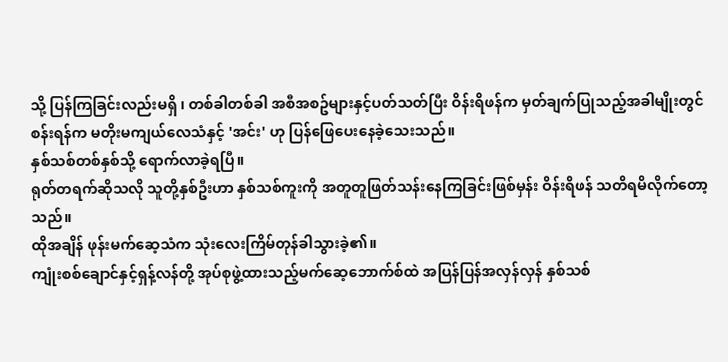သို့ ပြန်ကြခြင်းလည်းမရှိ ၊ တစ်ခါတစ်ခါ အစီအစဥ်များနှင့်ပတ်သတ်ပြီး ဝိန်းရိဖန်က မှတ်ချက်ပြုသည့်အခါမျိုးတွင် စန်းရန်က မတိုးမကျယ်လေသံနှင့် 'အင်း' ဟု ပြန်ဖြေပေးနေခဲ့သေးသည်။
နှစ်သစ်တစ်နှစ်သို့ ရောက်လာခဲ့ရပြီ။
ရုတ်တရက်ဆိုသလို သူတို့နှစ်ဦးဟာ နှစ်သစ်ကူးကို အတူတူဖြတ်သန်းနေကြခြင်းဖြစ်မှန်း ဝိန်းရိဖန် သတိရမိလိုက်တော့သည်။
ထိုအချိန် ဖုန်းမက်ဆေ့သံက သုံးလေးကြိမ်တုန်ခါသွားခဲ့၏။
ကျုံးစစ်ချောင်နှင့်ရှန့်လန်တို့ အုပ်စုဖွဲ့ထားသည့်မက်ဆေ့ဘောက်စ်ထဲ အပြန်ပြန်အလှန်လှန် နှစ်သစ်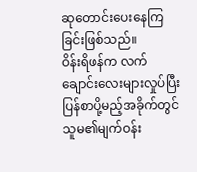ဆုတောင်းပေးနေကြခြင်းဖြစ်သည်။
ဝိန်းရိဖန်က လက်ချောင်းလေးများလှုပ်ပြီး ပြန်စာပို့မည့်အခိုက်တွင် သူမ၏မျက်ဝန်း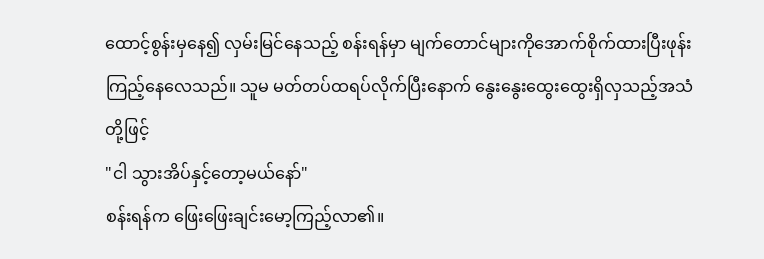ထောင့်စွန်းမှနေ၍ လှမ်းမြင်နေသည့် စန်းရန်မှာ မျက်တောင်များကိုအောက်စိုက်ထားပြီးဖုန်းကြည့်နေလေသည်။ သူမ မတ်တပ်ထရပ်လိုက်ပြီးနောက် နွေးနွေးထွေးထွေးရှိလှသည့်အသံတို့ဖြင့်
"ငါ သွားအိပ်နှင့်တော့မယ်နော်"
စန်းရန်က ဖြေးဖြေးချင်းမော့ကြည့်လာ၏။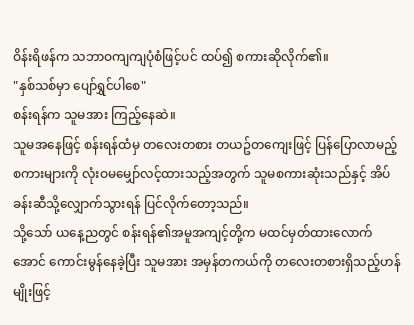ဝိန်းရိဖန်က သဘာဝကျကျပုံစံဖြင့်ပင် ထပ်၍ စကားဆိုလိုက်၏။
"နှစ်သစ်မှာ ပျော်ရွှင်ပါစေ"
စန်းရန်က သူမအား ကြည့်နေဆဲ။
သူမအနေဖြင့် စန်းရန်ထံမှ တလေးတစား တယဥ်တကျေးဖြင့် ပြန်ပြောလာမည့်စကားများကို လုံးဝမမျှော်လင့်ထားသည့်အတွက် သူမစကားဆုံးသည်နှင့် အိပ်ခန်းဆီသို့လျှောက်သွားရန် ပြင်လိုက်တော့သည်။
သို့သော် ယနေ့ညတွင် စန်းရန်၏အမူအကျင့်တို့က မထင်မှတ်ထားလောက်အောင် ကောင်းမွန်နေခဲ့ပြီး သူမအား အမှန်တကယ်ကို တလေးတစားရှိသည့်ဟန်မျိုးဖြင့်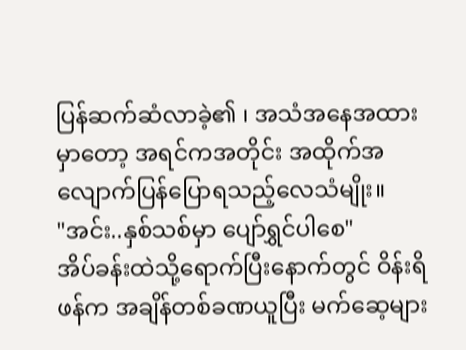ပြန်ဆက်ဆံလာခဲ့၏ ၊ အသံအနေအထားမှာတော့ အရင်ကအတိုင်း အထိုက်အလျောက်ပြန်ပြောရသည့်လေသံမျိုး။
"အင်း..နှစ်သစ်မှာ ပျော်ရွှင်ပါစေ"
အိပ်ခန်းထဲသို့ရောက်ပြီးနောက်တွင် ဝိန်းရိဖန်က အချိန်တစ်ခဏယူပြီး မက်ဆေ့များ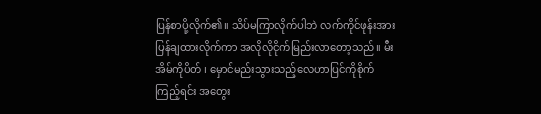ပြန်စာပို့လိုက်၏။ သိပ်မကြာလိုက်ပါဘဲ လက်ကိုင်ဖုန်းအား ပြန်ချထားလိုက်ကာ အလိုလိုငိုက်မြည်းလာတော့သည်။ မီးအိမ်ကိုပိတ် ၊ မှောင်မည်းသွားသည့်လေဟာပြင်ကိုစိုက်ကြည့်ရင်း အတွေး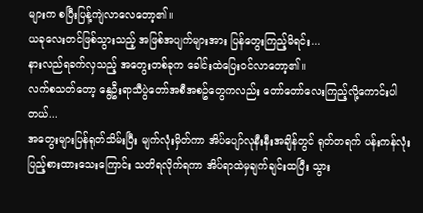များက စပြီးပြန့်ကျဲလာလေတော့၏။
ယခုလေးတင်ဖြစ်သွားသည့် အဖြစ်အပျက်များအား ပြန်တွေးကြည့်မိရင်း...
နားလည်ရခက်လှသည့် အတွေးတစ်ခုက ခေါင်းထဲပြေးဝင်လာတော့၏။
လက်စသတ်တော့ နွေဦးရာသီပွဲတော်အစီအစဥ်တွေကလည်း တော်တော်လေးကြည့်လို့ကောင်းပါတယ်...
အတွေးများပြန်ရုတ်သိမ်းပြီး မျက်လုံးမှိတ်ကာ အိပ်ပျော်လုနီးနီးအချိန်တွင် ရုတ်တရက် ပန်းကန်လုံးပြည့်စားထားသေးကြောင်း သတိရလိုက်ရကာ အိပ်ရာထဲမှချက်ချင်းထပြီး သွား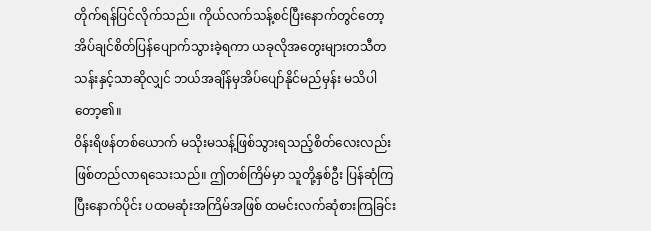တိုက်ရန်ပြင်လိုက်သည်။ ကိုယ်လက်သန့်စင်ပြီးနောက်တွင်တော့ အိပ်ချင်စိတ်ပြန်ပျောက်သွားခဲ့ရကာ ယခုလိုအတွေးများတသီတသန်းနှင့်သာဆိုလျှင် ဘယ်အချိန်မှအိပ်ပျော်နိုင်မည်မှန်း မသိပါတော့၏။
ဝိန်းရိဖန်တစ်ယောက် မသိုးမသန့်ဖြစ်သွားရသည့်စိတ်လေးလည်း ဖြစ်တည်လာရသေးသည်။ ဤတစ်ကြိမ်မှာ သူတို့နှစ်ဦး ပြန်ဆုံကြပြီးနောက်ပိုင်း ပထမဆုံးအကြိမ်အဖြစ် ထမင်းလက်ဆုံစားကြခြင်း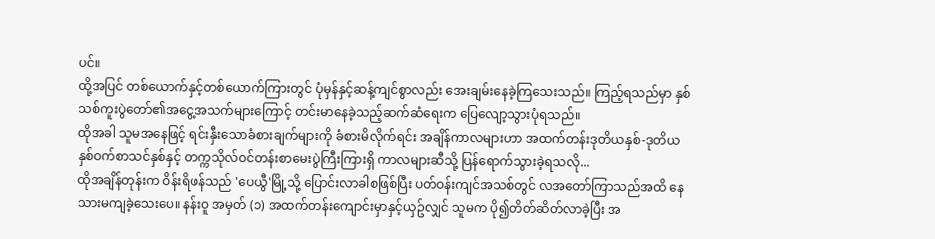ပင်။
ထို့အပြင် တစ်ယောက်နှင့်တစ်ယောက်ကြားတွင် ပုံမှန်နှင့်ဆန့်ကျင်စွာလည်း အေးချမ်းနေခဲ့ကြသေးသည်။ ကြည့်ရသည်မှာ နှစ်သစ်ကူးပွဲတော်၏အငွေ့အသက်များကြောင့် တင်းမာနေခဲ့သည့်ဆက်ဆံရေးက ပြေလျော့သွားပုံရသည်။
ထိုအခါ သူမအနေဖြင့် ရင်းနှီးသောခံစားချက်များကို ခံစားမိလိုက်ရင်း အချိန်ကာလများဟာ အထက်တန်းဒုတိယနှစ်-ဒုတိယနှစ်ဝက်စာသင်နှစ်နှင့် တက္ကသိုလ်ဝင်တန်းစာမေးပွဲကြီးကြားရှိ ကာလများဆီသို့ ပြန်ရောက်သွားခဲ့ရသလို...
ထိုအချိန်တုန်းက ဝိန်းရိဖန်သည် 'ပေယွီ'မြို့သို့ ပြောင်းလာခါစဖြစ်ပြီး ပတ်ဝန်းကျင်အသစ်တွင် လအတော်ကြာသည်အထိ နေသားမကျခဲ့သေးပေ။ နန်းဝူ အမှတ် (၁) အထက်တန်းကျောင်းမှာနှင့်ယှဥ်လျှင် သူမက ပို၍တိတ်ဆိတ်လာခဲ့ပြီး အ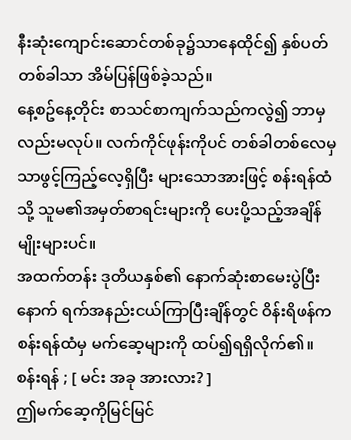နီးဆုံးကျောင်းဆောင်တစ်ခု၌သာနေထိုင်၍ နှစ်ပတ်တစ်ခါသာ အိမ်ပြန်ဖြစ်ခဲ့သည်။
နေ့စဥ်နေ့တိုင်း စာသင်စာကျက်သည်ကလွဲ၍ ဘာမှလည်းမလုပ်။ လက်ကိုင်ဖုန်းကိုပင် တစ်ခါတစ်လေမှသာဖွင့်ကြည့်လေ့ရှိပြီး များသောအားဖြင့် စန်းရန်ထံသို့ သူမ၏အမှတ်စာရင်းများကို ပေးပို့သည့်အချိန်မျိုးများပင်။
အထက်တန်း ဒုတိယနှစ်၏ နောက်ဆုံးစာမေးပွဲပြီးနောက် ရက်အနည်းငယ်ကြာပြီးချိန်တွင် ဝိန်းရိဖန်က စန်းရန်ထံမှ မက်ဆေ့များကို ထပ်၍ရရှိလိုက်၏။
စန်းရန် ; [ မင်း အခု အားလား? ]
ဤမက်ဆေ့ကိုမြင်မြင်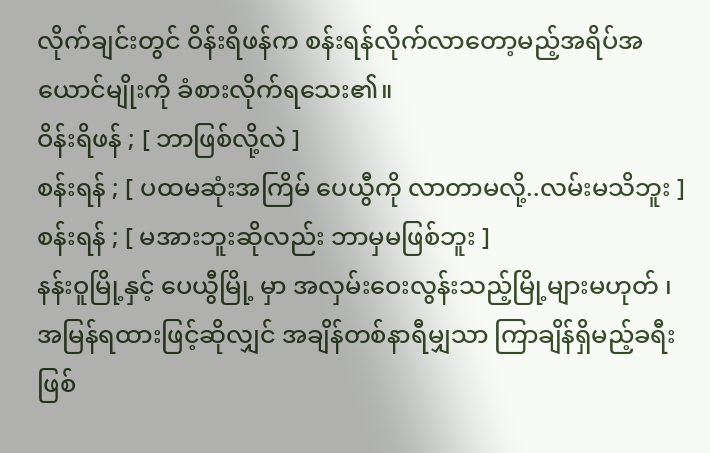လိုက်ချင်းတွင် ဝိန်းရိဖန်က စန်းရန်လိုက်လာတော့မည့်အရိပ်အယောင်မျိုးကို ခံစားလိုက်ရသေး၏။
ဝိန်းရိဖန် ; [ ဘာဖြစ်လို့လဲ ]
စန်းရန် ; [ ပထမဆုံးအကြိမ် ပေယွီကို လာတာမလို့..လမ်းမသိဘူး ]
စန်းရန် ; [ မအားဘူးဆိုလည်း ဘာမှမဖြစ်ဘူး ]
နန်းဝူမြို့နှင့် ပေယွီမြို့ မှာ အလှမ်းဝေးလွန်းသည့်မြို့များမဟုတ် ၊ အမြန်ရထားဖြင့်ဆိုလျှင် အချိန်တစ်နာရီမျှသာ ကြာချိန်ရှိမည့်ခရီးဖြစ်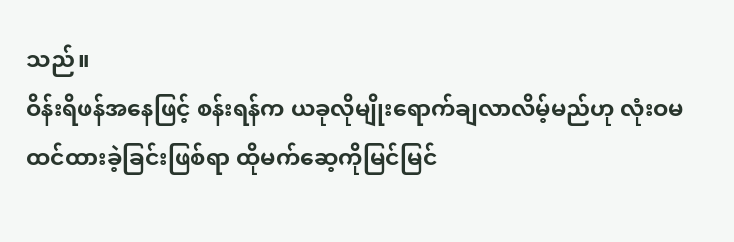သည်။
ဝိန်းရိဖန်အနေဖြင့် စန်းရန်က ယခုလိုမျိုးရောက်ချလာလိမ့်မည်ဟု လုံးဝမထင်ထားခဲ့ခြင်းဖြစ်ရာ ထိုမက်ဆေ့ကိုမြင်မြင်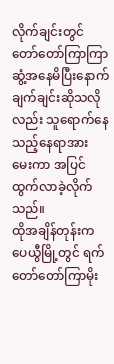လိုက်ချင်းတွင် တော်တော်ကြာကြာဆွံ့အနေမိပြီးနောက် ချက်ချင်းဆိုသလိုလည်း သူရောက်နေသည့်နေရာအား မေးကာ အပြင်ထွက်လာခဲ့လိုက်သည်။
ထိုအချိန်တုန်းက ပေယွီမြို့တွင် ရက်တော်တော်ကြာမိုး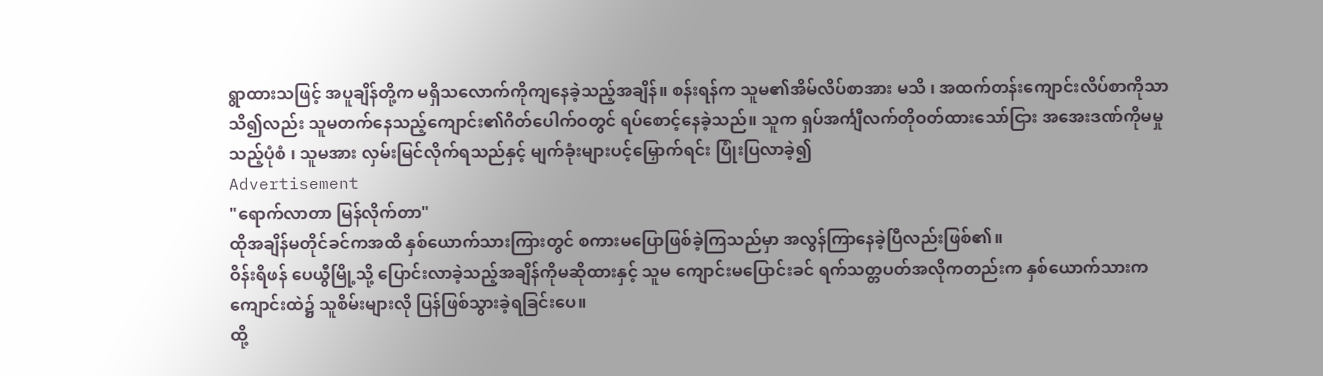ရွာထားသဖြင့် အပူချိန်တို့က မရှိသလောက်ကိုကျနေခဲ့သည့်အချိန်။ စန်းရန်က သူမ၏အိမ်လိပ်စာအား မသိ ၊ အထက်တန်းကျောင်းလိပ်စာကိုသာ သိ၍လည်း သူမတက်နေသည့်ကျောင်း၏ဂိတ်ပေါက်ဝတွင် ရပ်စောင့်နေခဲ့သည်။ သူက ရှပ်အင်္ကျီလက်တိုဝတ်ထားသော်ငြား အအေးဒဏ်ကိုမမှုသည့်ပုံစံ ၊ သူမအား လှမ်းမြင်လိုက်ရသည်နှင့် မျက်ခုံးများပင့်မြှောက်ရင်း ပြုံးပြလာခဲ့၍
Advertisement
"ရောက်လာတာ မြန်လိုက်တာ"
ထိုအချိန်မတိုင်ခင်ကအထိ နှစ်ယောက်သားကြားတွင် စကားမပြောဖြစ်ခဲ့ကြသည်မှာ အလွန်ကြာနေခဲ့ပြီလည်းဖြစ်၏။
ဝိန်းရိဖန် ပေယွီမြို့သို့ ပြောင်းလာခဲ့သည့်အချိန်ကိုမဆိုထားနှင့် သူမ ကျောင်းမပြောင်းခင် ရက်သတ္တပတ်အလိုကတည်းက နှစ်ယောက်သားက ကျောင်းထဲ၌ သူစိမ်းများလို ပြန်ဖြစ်သွားခဲ့ရခြင်းပေ။
ထို့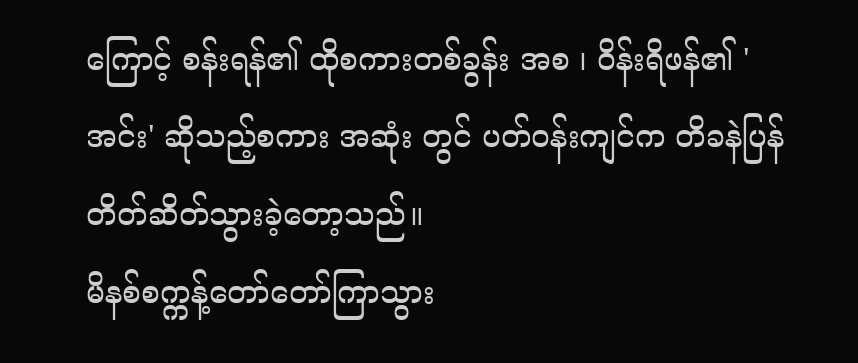ကြောင့် စန်းရန်၏ ထိုစကားတစ်ခွန်း အစ ၊ ဝိန်းရိဖန်၏ 'အင်း' ဆိုသည့်စကား အဆုံး တွင် ပတ်ဝန်းကျင်က တိခနဲပြန်တိတ်ဆိတ်သွားခဲ့တော့သည်။
မိနစ်စက္ကန့်တော်တော်ကြာသွား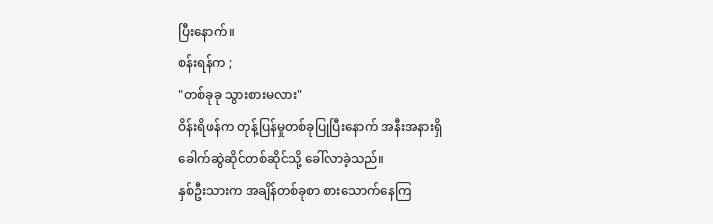ပြီးနောက်။
စန်းရန်က ;
"တစ်ခုခု သွားစားမလား"
ဝိန်းရိဖန်က တုန့်ပြန်မှုတစ်ခုပြုပြီးနောက် အနီးအနားရှိ ခေါက်ဆွဲဆိုင်တစ်ဆိုင်သို့ ခေါ်လာခဲ့သည်။
နှစ်ဦးသားက အချိန်တစ်ခုစာ စားသောက်နေကြ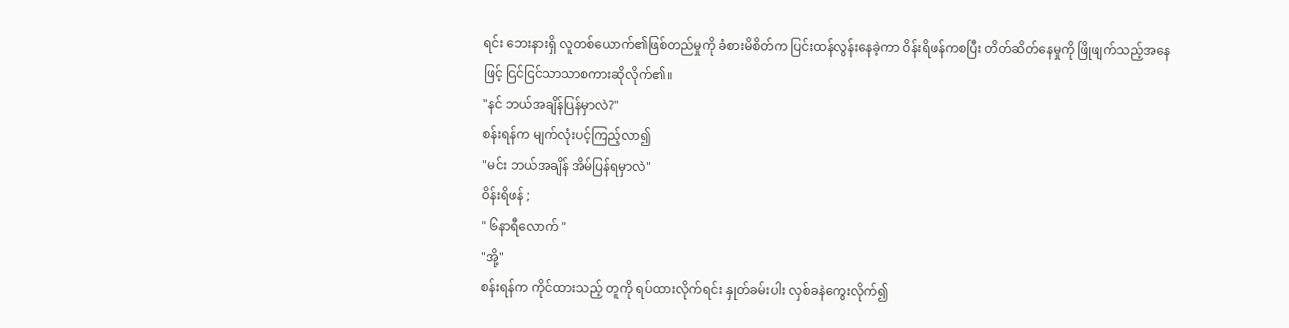ရင်း ဘေးနားရှိ လူတစ်ယောက်၏ဖြစ်တည်မှုကို ခံစားမိစိတ်က ပြင်းထန်လွန်းနေခဲ့ကာ ဝိန်းရိဖန်ကစပြီး တိတ်ဆိတ်နေမှုကို ဖြိုဖျက်သည့်အနေဖြင့် ငြင်ငြင်သာသာစကားဆိုလိုက်၏။
"နင် ဘယ်အချိန်ပြန်မှာလဲ?"
စန်းရန်က မျက်လုံးပင့်ကြည့်လာ၍
"မင်း ဘယ်အချိန် အိမ်ပြန်ရမှာလဲ"
ဝိန်းရိဖန် ;
" ၆နာရီလောက် "
"အို့"
စန်းရန်က ကိုင်ထားသည့် တူကို ရပ်ထားလိုက်ရင်း နှုတ်ခမ်းပါး လှစ်ခနဲကွေးလိုက်၍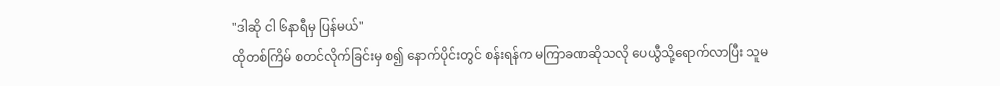"ဒါဆို ငါ ၆နာရီမှ ပြန်မယ်"
ထိုတစ်ကြိမ် စတင်လိုက်ခြင်းမှ စ၍ နောက်ပိုင်းတွင် စန်းရန်က မကြာခဏဆိုသလို ပေယွီသို့ရောက်လာပြီး သူမ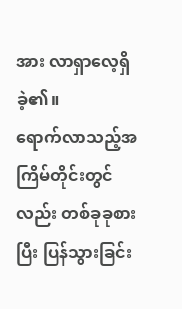အား လာရှာလေ့ရှိခဲ့၏။
ရောက်လာသည့်အကြိမ်တိုင်းတွင်လည်း တစ်ခုခုစားပြီး ပြန်သွားခြင်း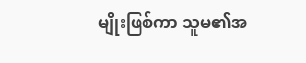မျိုးဖြစ်ကာ သူမ၏အ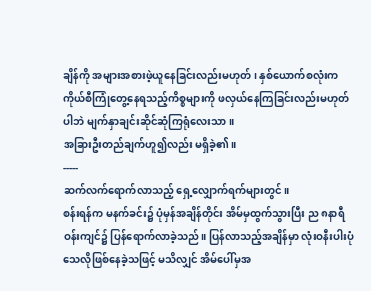ချိန်ကို အများအစားဖဲ့ယူနေခြင်းလည်းမဟုတ် ၊ နှစ်ယောက်စလုံးက ကိုယ်စီကြုံတွေ့နေရသည့်ကိစ္စများကို ဖလှယ်နေကြခြင်းလည်းမဟုတ်ပါဘဲ မျက်နှာချင်းဆိုင်ဆုံကြရုံလေးသာ။
အခြားဦးတည်ချက်ဟူ၍လည်း မရှိခဲ့၏။
-----
ဆက်လက်ရောက်လာသည့် ရှေ့လျှောက်ရက်များတွင်။
စန်းရန်က မနက်ခင်း၌ ပုံမှန်အချိန်တိုင်း အိမ်မှထွက်သွားပြီး ည ၈နာရီဝန်းကျင်၌ ပြန်ရောက်လာခဲ့သည်။ ပြန်လာသည့်အချိန်မှာ လုံးဝနီးပါးပုံသေလိုဖြစ်နေခဲ့သဖြင့် မသိလျှင် အိမ်ပေါ်မှအ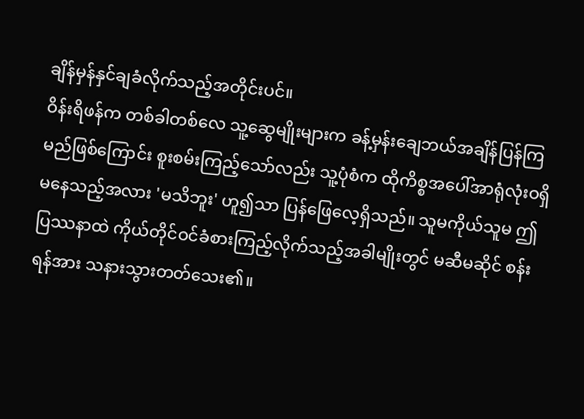ချိန်မှန်နှင်ချခံလိုက်သည့်အတိုင်းပင်။
ဝိန်းရိဖန်က တစ်ခါတစ်လေ သူ့ဆွေမျိုးများက ခန့်မှန်းချေဘယ်အချိန်ပြန်ကြမည်ဖြစ်ကြောင်း စူးစမ်းကြည့်သော်လည်း သူ့ပုံစံက ထိုကိစ္စအပေါ်အာရုံလုံးဝရှိမနေသည့်အလား 'မသိဘူး' ဟူ၍သာ ပြန်ဖြေလေ့ရှိသည်။ သူမကိုယ်သူမ ဤပြဿနာထဲ ကိုယ်တိုင်ဝင်ခံစားကြည့်လိုက်သည့်အခါမျိုးတွင် မဆီမဆိုင် စန်းရန်အား သနားသွားတတ်သေး၏။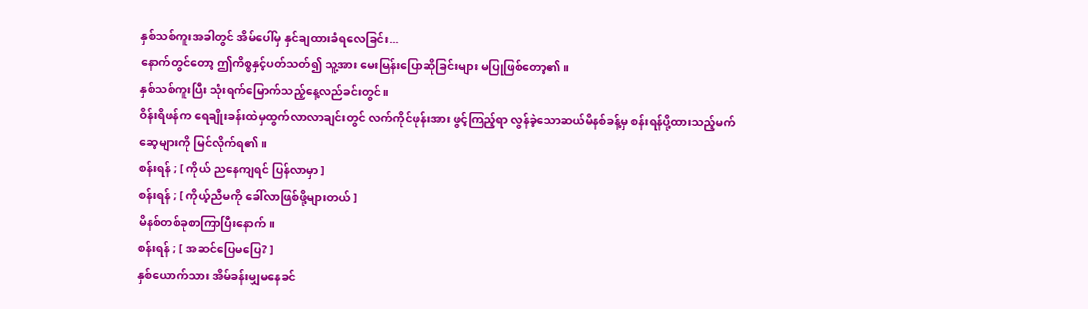နှစ်သစ်ကူးအခါတွင် အိမ်ပေါ်မှ နှင်ချထားခံရလေခြင်း...
နောက်တွင်တော့ ဤကိစ္စနှင့်ပတ်သတ်၍ သူ့အား မေးမြန်းပြောဆိုခြင်းများ မပြုဖြစ်တော့၏။
နှစ်သစ်ကူးပြီး သုံးရက်မြောက်သည့်နေ့လည်ခင်းတွင်။
ဝိန်းရိဖန်က ရေချိုးခန်းထဲမှထွက်လာလာချင်းတွင် လက်ကိုင်ဖုန်းအား ဖွင့်ကြည့်ရာ လွန်ခဲ့သောဆယ်မိနစ်ခန့်မှ စန်းရန်ပို့ထားသည့်မက်ဆေ့များကို မြင်လိုက်ရ၏။
စန်းရန် ; [ ကိုယ် ညနေကျရင် ပြန်လာမှာ ]
စန်းရန် ; [ ကိုယ့်ညီမကို ခေါ်လာဖြစ်ဖို့များတယ် ]
မိနစ်တစ်ခုစာကြာပြီးနောက်။
စန်းရန် ; [ အဆင်ပြေမပြေ? ]
နှစ်ယောက်သား အိမ်ခန်းမျှမနေခင်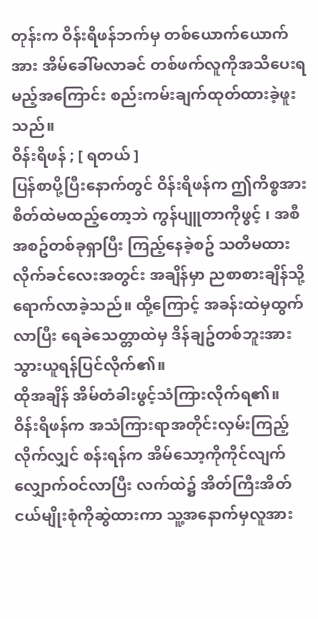တုန်းက ဝိန်းရိဖန်ဘက်မှ တစ်ယောက်ယောက်အား အိမ်ခေါ်မလာခင် တစ်ဖက်လူကိုအသိပေးရမည့်အကြောင်း စည်းကမ်းချက်ထုတ်ထားခဲ့ဖူးသည်။
ဝိန်းရိဖန် ; [ ရတယ် ]
ပြန်စာပို့ပြီးနောက်တွင် ဝိန်းရိဖန်က ဤကိစ္စအား စိတ်ထဲမထည့်တော့ဘဲ ကွန်ပျူတာကိုဖွင့် ၊ အစီအစဥ်တစ်ခုရှာပြီး ကြည့်နေခဲ့စဥ် သတိမထားလိုက်ခင်လေးအတွင်း အချိန်မှာ ညစာစားချိန်သို့ ရောက်လာခဲ့သည်။ ထို့ကြောင့် အခန်းထဲမှထွက်လာပြီး ရေခဲသေတ္တာထဲမှ ဒိန်ချဥ်တစ်ဘူးအား သွားယူရန်ပြင်လိုက်၏။
ထိုအချိန် အိမ်တံခါးဖွင့်သံကြားလိုက်ရ၏။
ဝိန်းရိဖန်က အသံကြားရာအတိုင်းလှမ်းကြည့်လိုက်လျှင် စန်းရန်က အိမ်သော့ကိုကိုင်လျက် လျှောက်ဝင်လာပြီး လက်ထဲ၌ အိတ်ကြီးအိတ်ငယ်မျိုးစုံကိုဆွဲထားကာ သူ့အနောက်မှလူအား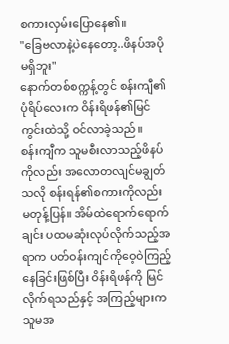စကားလှမ်းပြောနေ၏။
"ခြေဗလာနဲ့ပဲနေတော့..ဖိနပ်အပိုမရှိဘူး"
နောက်တစ်စက္ကန့်တွင် စန်းကျီ၏ပုံရိပ်လေးက ဝိန်းရိဖန်၏မြင်ကွင်းထဲသို့ ဝင်လာခဲ့သည်။
စန်းကျီက သူမစီးလာသည့်ဖိနပ်ကိုလည်း အလောတလျင်မချွတ်သလို စန်းရန်၏စကားကိုလည်း မတုန့်ပြန်။ အိမ်ထဲရောက်ရောက်ချင်း ပထမဆုံးလုပ်လိုက်သည့်အရာက ပတ်ဝန်းကျင်ကိုဝေ့ဝဲကြည့်နေခြင်းဖြစ်ပြီး ဝိန်းရိဖန်ကို မြင်လိုက်ရသည်နှင့် အကြည့်များက သူမအ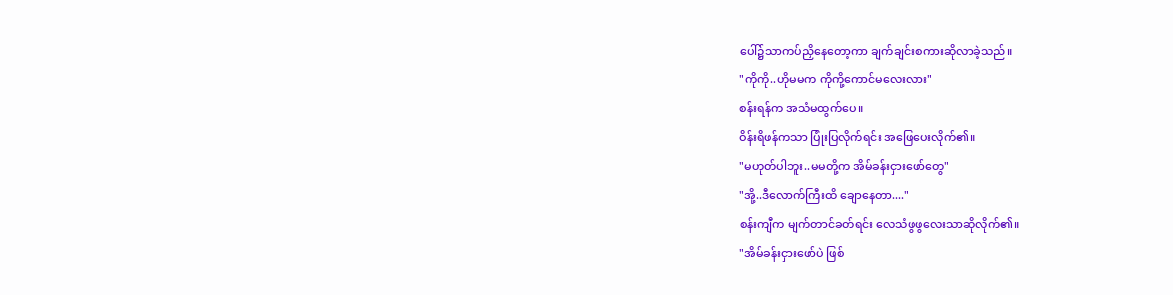ပေါ်၌သာကပ်ညှိနေတော့ကာ ချက်ချင်းစကားဆိုလာခဲ့သည်။
"ကိုကို..ဟိုမမက ကိုကို့ကောင်မလေးလား"
စန်းရန်က အသံမထွက်ပေ။
ဝိန်းရိဖန်ကသာ ပြုံးပြလိုက်ရင်း အဖြေပေးလိုက်၏။
"မဟုတ်ပါဘူး..မမတို့က အိမ်ခန်းငှားဖော်တွေ"
"အို့..ဒီလောက်ကြီးထိ ချောနေတာ...."
စန်းကျီက မျက်တာင်ခတ်ရင်း လေသံဖွဖွလေးသာဆိုလိုက်၏။
"အိမ်ခန်းငှားဖော်ပဲ ဖြစ်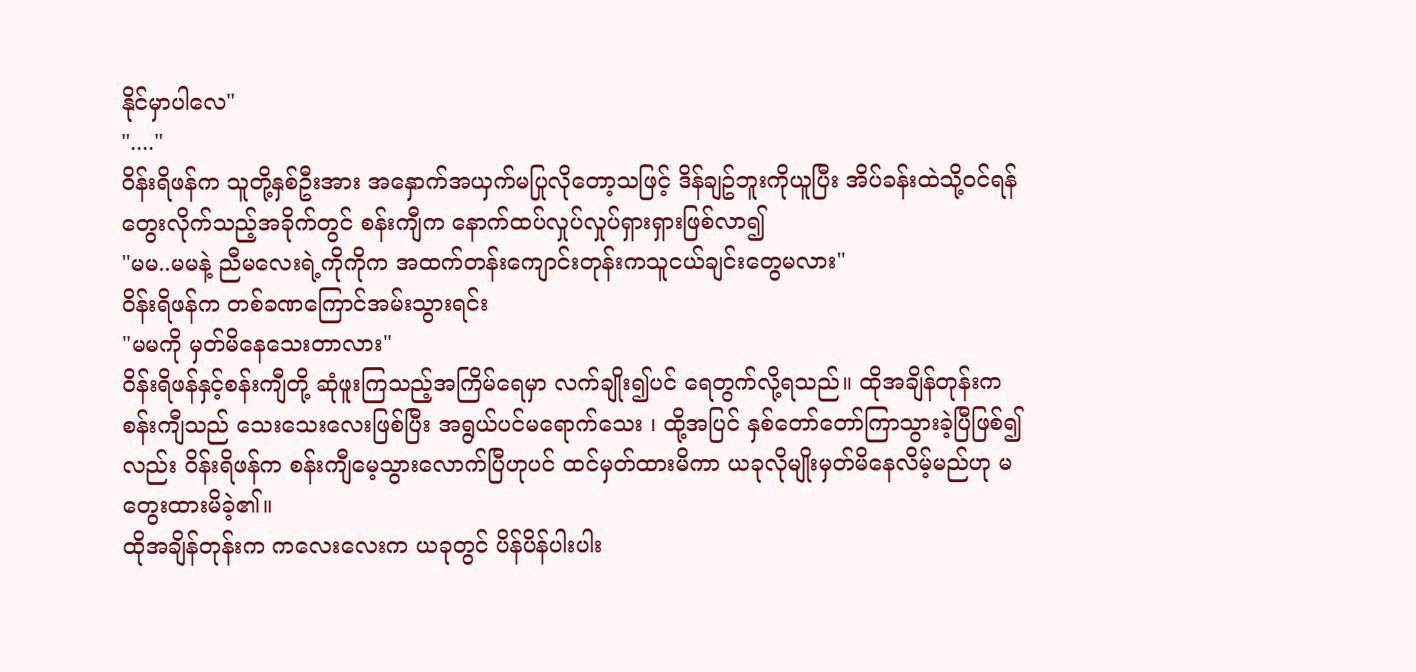နိုင်မှာပါလေ"
"...."
ဝိန်းရိဖန်က သူတို့နှစ်ဦးအား အနှောက်အယှက်မပြုလိုတော့သဖြင့် ဒိန်ချဥ်ဘူးကိုယူပြီး အိပ်ခန်းထဲသို့ဝင်ရန် တွေးလိုက်သည့်အခိုက်တွင် စန်းကျီက နောက်ထပ်လှုပ်လှုပ်ရှားရှားဖြစ်လာ၍
"မမ..မမနဲ့ ညီမလေးရဲ့ကိုကိုက အထက်တန်းကျောင်းတုန်းကသူငယ်ချင်းတွေမလား"
ဝိန်းရိဖန်က တစ်ခဏကြောင်အမ်းသွားရင်း
"မမကို မှတ်မိနေသေးတာလား"
ဝိန်းရိဖန်နှင့်စန်းကျီတို့ ဆုံဖူးကြသည့်အကြိမ်ရေမှာ လက်ချိုး၍ပင် ရေတွက်လို့ရသည်။ ထိုအချိန်တုန်းက စန်းကျီသည် သေးသေးလေးဖြစ်ပြီး အရွယ်ပင်မရောက်သေး ၊ ထို့အပြင် နှစ်တော်တော်ကြာသွားခဲ့ပြီဖြစ်၍လည်း ဝိန်းရိဖန်က စန်းကျီမေ့သွားလောက်ပြီဟုပင် ထင်မှတ်ထားမိကာ ယခုလိုမျိုးမှတ်မိနေလိမ့်မည်ဟု မတွေးထားမိခဲ့၏။
ထိုအချိန်တုန်းက ကလေးလေးက ယခုတွင် ပိန်ပိန်ပါးပါး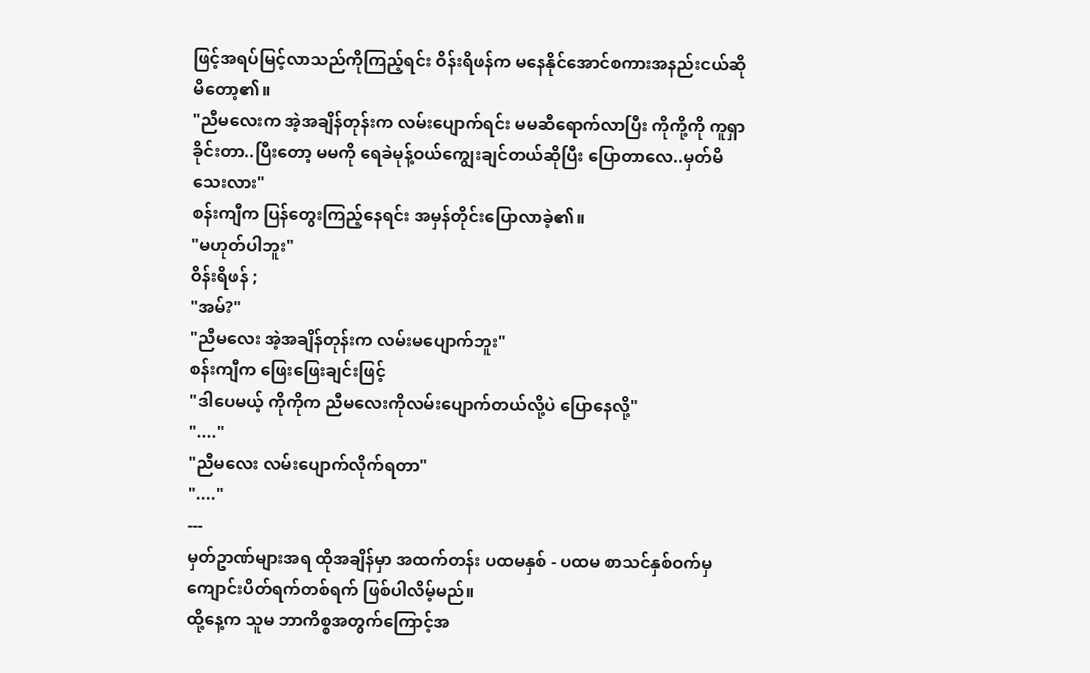ဖြင့်အရပ်မြင့်လာသည်ကိုကြည့်ရင်း ဝိန်းရိဖန်က မနေနိုင်အောင်စကားအနည်းငယ်ဆိုမိတော့၏။
"ညီမလေးက အဲ့အချိန်တုန်းက လမ်းပျောက်ရင်း မမဆီရောက်လာပြီး ကိုကို့ကို ကူရှာခိုင်းတာ..ပြီးတော့ မမကို ရေခဲမုန့်ဝယ်ကျွေးချင်တယ်ဆိုပြီး ပြောတာလေ..မှတ်မိသေးလား"
စန်းကျီက ပြန်တွေးကြည့်နေရင်း အမှန်တိုင်းပြောလာခဲ့၏။
"မဟုတ်ပါဘူး"
ဝိန်းရိဖန် ;
"အမ်?"
"ညီမလေး အဲ့အချိန်တုန်းက လမ်းမပျောက်ဘူး"
စန်းကျီက ဖြေးဖြေးချင်းဖြင့်
"ဒါပေမယ့် ကိုကိုက ညီမလေးကိုလမ်းပျောက်တယ်လို့ပဲ ပြောနေလို့"
"...."
"ညီမလေး လမ်းပျောက်လိုက်ရတာ"
"...."
---
မှတ်ဥာဏ်များအရ ထိုအချိန်မှာ အထက်တန်း ပထမနှစ် - ပထမ စာသင်နှစ်ဝက်မှ ကျောင်းပိတ်ရက်တစ်ရက် ဖြစ်ပါလိမ့်မည်။
ထို့နေ့က သူမ ဘာကိစ္စအတွက်ကြောင့်အ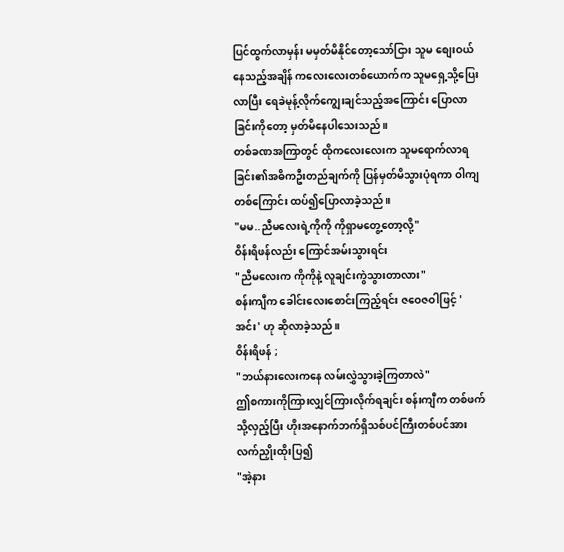ပြင်ထွက်လာမှန်း မမှတ်မိနိုင်တော့သော်ငြား သူမ စျေးဝယ်နေသည့်အချိန် ကလေးလေးတစ်ယောက်က သူမရှေ့သို့ပြေးလာပြီး ရေခဲမုန့်လိုက်ကျွေးချင်သည့်အကြောင်း ပြောလာခြင်းကိုတော့ မှတ်မိနေပါသေးသည်။
တစ်ခဏအကြာတွင် ထိုကလေးလေးက သူမရောက်လာရခြင်း၏အဓိကဦးတည်ချက်ကို ပြန်မှတ်မိသွားပုံရကာ ဝါကျတစ်ကြောင်း ထပ်၍ပြောလာခဲ့သည်။
"မမ..ညီမလေးရဲ့ကိုကို ကိုရှာမတွေ့တော့လို့"
ဝိန်းရိဖန်လည်း ကြောင်အမ်းသွားရင်း
"ညီမလေးက ကိုကိုနဲ့ လူချင်းကွဲသွားတာလား"
စန်းကျီက ခေါင်းလေးစောင်းကြည့်ရင်း ဇဝေဇဝါဖြင့် 'အင်း' ဟု ဆိုလာခဲ့သည်။
ဝိန်းရိဖန် ;
"ဘယ်နားလေးကနေ လမ်းလွှဲသွားခဲ့ကြတာလဲ"
ဤစကားကိုကြားလျှင်ကြားလိုက်ရချင်း စန်းကျီက တစ်ဖက်သို့လှည့်ပြီး ဟိုးအနောက်ဘက်ရှိသစ်ပင်ကြီးတစ်ပင်အား လက်ညှိုးထိုးပြ၍
"အဲ့နား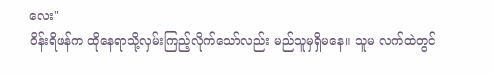လေး"
ဝိန်းရိဖန်က ထိုနေရာသို့လှမ်းကြည့်လိုက်သော်လည်း မည်သူမှရှိမနေ။ သူမ လက်ထဲတွင်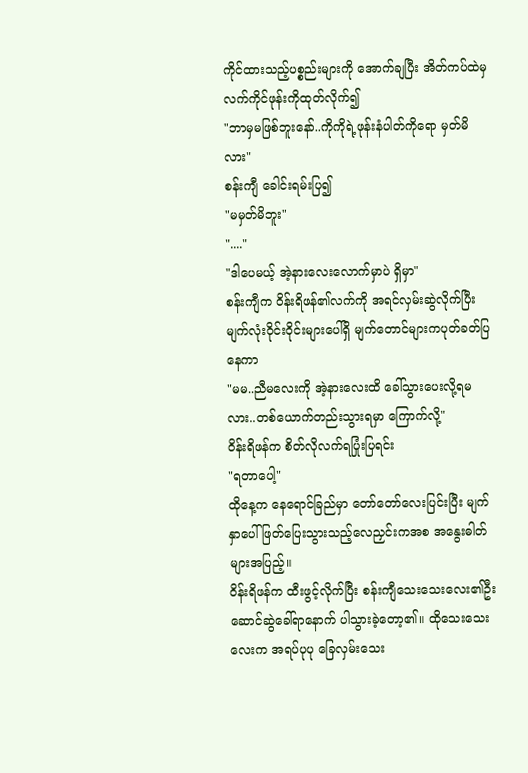ကိုင်ထားသည့်ပစ္စည်းများကို အောက်ချပြီး အိတ်ကပ်ထဲမှ လက်ကိုင်ဖုန်းကိုထုတ်လိုက်၍
"ဘာမှမဖြစ်ဘူးနော်..ကိုကိုရဲ့ဖုန်းနံပါတ်ကိုရော မှတ်မိလား"
စန်းကျီ ခေါင်းရမ်းပြ၍
"မမှတ်မိဘူး"
"...."
"ဒါပေမယ့် အဲ့နားလေးလောက်မှာပဲ ရှိမှာ"
စန်းကျီက ဝိန်းရိဖန်၏လက်ကို အရင်လှမ်းဆွဲလိုက်ပြီး မျက်လုံးဝိုင်းဝိုင်းများပေါ်ရှိ မျက်တောင်များကပုတ်ခတ်ပြနေကာ
"မမ..ညီမလေးကို အဲ့နားလေးထိ ခေါ်သွားပေးလို့ရမလား..တစ်ယောက်တည်းသွားရမှာ ကြောက်လို့"
ဝိန်းရိဖန်က စိတ်လိုလက်ရပြုံးပြရင်း
"ရတာပေါ့"
ထိုနေ့က နေရောင်ခြည်မှာ တော်တော်လေးပြင်းပြီး မျက်နှာပေါ်ဖြတ်ပြေးသွားသည့်လေညှင်းကအစ အနွေးဓါတ်များအပြည့်။
ဝိန်းရိဖန်က ထီးဖွင့်လိုက်ပြီး စန်းကျီသေးသေးလေး၏ဦးဆောင်ဆွဲခေါ်ရာနောက် ပါသွားခဲ့တော့၏။ ထိုသေးသေးလေးက အရပ်ပုပု ခြေလှမ်းသေး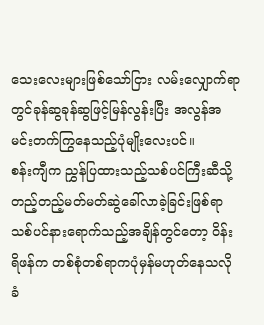သေးလေးများဖြစ်သော်ငြား လမ်းလျှောက်ရာတွင်ခုန်ဆွခုန်ဆွဖြင့်မြန်လွန်းပြီး အလွန်အမင်းတက်ကြွနေသည့်ပုံမျိုးလေးပင်။
စန်းကျီက ညွှန်ပြထားသည့်သစ်ပင်ကြီးဆီသို့ တည့်တည့်မတ်မတ်ဆွဲခေါ်လာခဲ့ခြင်းဖြစ်ရာ သစ်ပင်နားရောက်သည့်အချိန်တွင်တော့ ဝိန်းရိဖန်က တစ်စုံတစ်ရာကပုံမှန်မဟုတ်နေသလို ခံ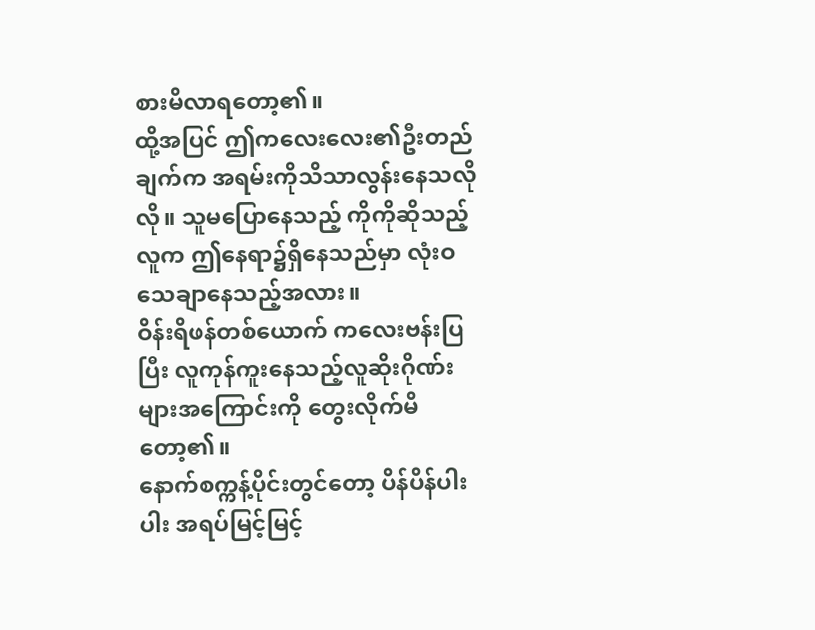စားမိလာရတော့၏။
ထို့အပြင် ဤကလေးလေး၏ဦးတည်ချက်က အရမ်းကိုသိသာလွန်းနေသလိုလို။ သူမပြောနေသည့် ကိုကိုဆိုသည့်လူက ဤနေရာ၌ရှိနေသည်မှာ လုံးဝသေချာနေသည့်အလား။
ဝိန်းရိဖန်တစ်ယောက် ကလေးဗန်းပြပြီး လူကုန်ကူးနေသည့်လူဆိုးဂိုဏ်းများအကြောင်းကို တွေးလိုက်မိတော့၏။
နောက်စက္ကန့်ပိုင်းတွင်တော့ ပိန်ပိန်ပါးပါး အရပ်မြင့်မြင့်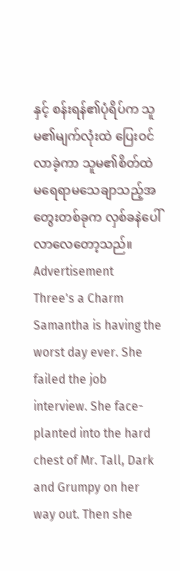နှင့် စန်းရန်၏ပုံရိပ်က သူမ၏မျက်လုံးထဲ ပြေးဝင်လာခဲ့ကာ သူမ၏စိတ်ထဲ မရေရာမသေချာသည့်အတွေးတစ်ခုက လှစ်ခနဲပေါ်လာလေတော့သည်။
Advertisement
Three's a Charm
Samantha is having the worst day ever. She failed the job interview. She face-planted into the hard chest of Mr. Tall, Dark and Grumpy on her way out. Then she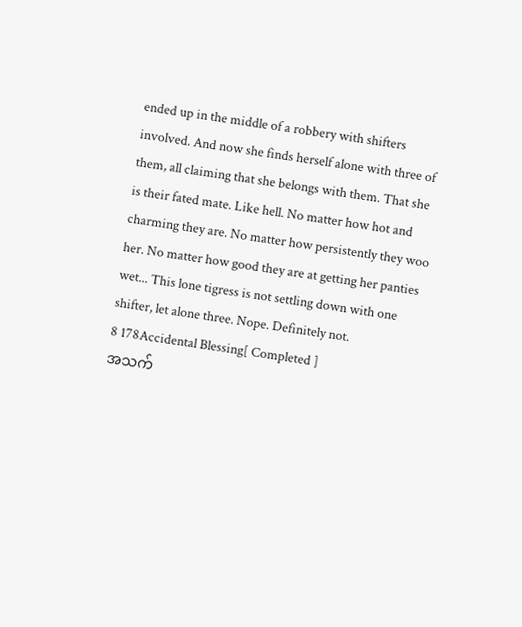ended up in the middle of a robbery with shifters involved. And now she finds herself alone with three of them, all claiming that she belongs with them. That she is their fated mate. Like hell. No matter how hot and charming they are. No matter how persistently they woo her. No matter how good they are at getting her panties wet... This lone tigress is not settling down with one shifter, let alone three. Nope. Definitely not.
8 178Accidental Blessing[ Completed ]
အသက်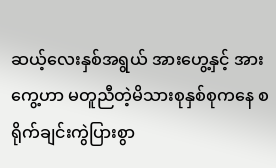ဆယ့်လေးနှစ်အရွယ် အားဟွေ့နှင့် အားကွေ့ဟာ မတူညီတဲ့မိသားစုနှစ်စုကနေ စရိုက်ချင်းကွဲပြားစွာ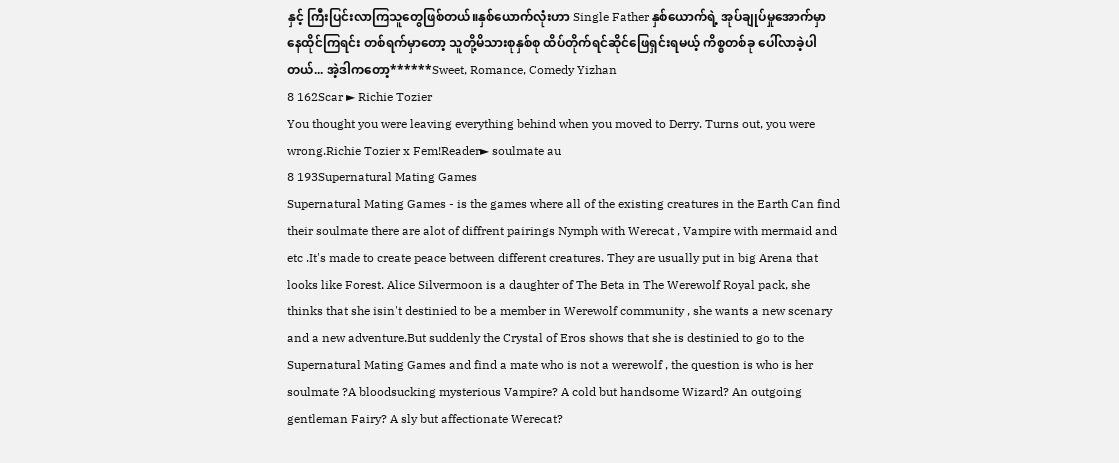နှင့် ကြီးပြင်းလာကြသူတွေဖြစ်တယ်။နှစ်ယောက်လုံးဟာ Single Father နှစ်ယောက်ရဲ့ အုပ်ချုပ်မှုအောက်မှာ နေထိုင်ကြရင်း တစ်ရက်မှာတော့ သူတို့မိသားစုနှစ်စု ထိပ်တိုက်ရင်ဆိုင်ဖြေရှင်းရမယ့် ကိစ္စတစ်ခု ပေါ်လာခဲ့ပါတယ်... အဲ့ဒါကတော့******Sweet, Romance, Comedy Yizhan
8 162Scar ► Richie Tozier
You thought you were leaving everything behind when you moved to Derry. Turns out, you were wrong.Richie Tozier x Fem!Reader► soulmate au
8 193Supernatural Mating Games
Supernatural Mating Games - is the games where all of the existing creatures in the Earth Can find their soulmate there are alot of diffrent pairings Nymph with Werecat , Vampire with mermaid and etc .It's made to create peace between different creatures. They are usually put in big Arena that looks like Forest. Alice Silvermoon is a daughter of The Beta in The Werewolf Royal pack, she thinks that she isin't destinied to be a member in Werewolf community , she wants a new scenary and a new adventure.But suddenly the Crystal of Eros shows that she is destinied to go to the Supernatural Mating Games and find a mate who is not a werewolf , the question is who is her soulmate ?A bloodsucking mysterious Vampire? A cold but handsome Wizard? An outgoing gentleman Fairy? A sly but affectionate Werecat?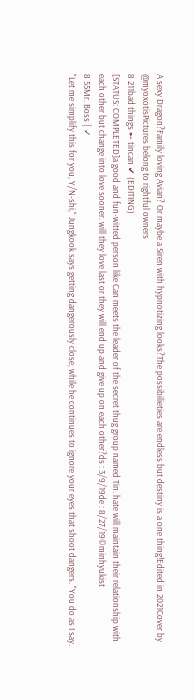A sexy Dragon?Family loving Avian? Or maybe a Siren with hypnotizing looks?The possibilieties are endless but destiny is a one thing!Edited in 2021Cover by @myoxotisPictures belong to rightful owners
8 211bad things ➸ tincan ✔ (EDITING)
[STATUS: COMPLETED]a good and fun-witted person like Can meets the leader of the secret thug group named Tin. hate will maintain their relationship with each other but change into love sooner. will they love last or they will end up and give up on each other?ds : 3/9/19de : 8/27/19©minhyukist
8 55Mr. Boss | ✓
"Let me simplify this for you, Y/N-shi," Jungkook says getting dangerously close, while he continues to ignore your eyes that shoot dangers. "You do as I say.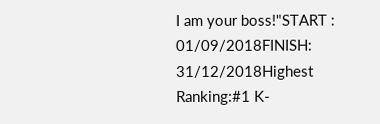I am your boss!"START : 01/09/2018FINISH: 31/12/2018Highest Ranking:#1 K-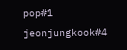pop#1 jeonjungkook#4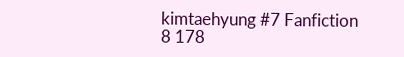kimtaehyung #7 Fanfiction
8 178